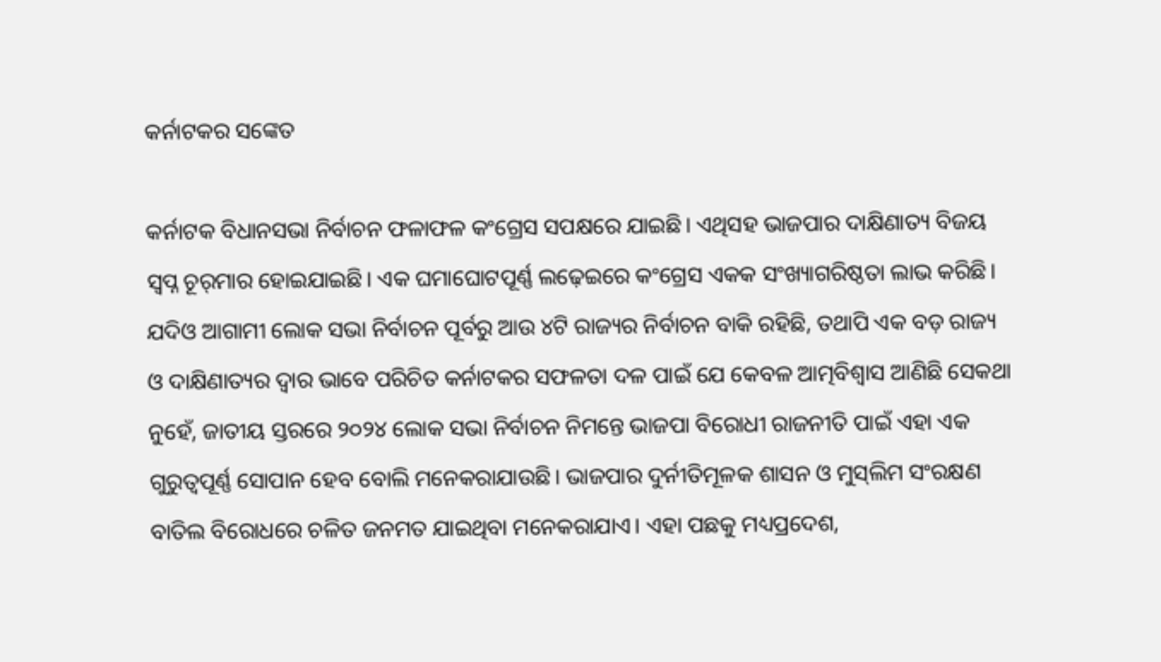କର୍ନାଟକର ସଙ୍କେତ

କର୍ନାଟକ ବିଧାନସଭା ନିର୍ବାଚନ ଫଳାଫଳ କଂଗ୍ରେସ ସପକ୍ଷରେ ଯାଇଛି। ଏଥିସହ ଭାଜପାର ଦାକ୍ଷିଣାତ୍ୟ ବିଜୟ ସ୍ବପ୍ନ ଚୂର୍‌ମାର ହୋଇଯାଇଛି। ଏକ ଘମାଘୋଟପୂର୍ଣ୍ଣ ଲଢ଼େଇରେ କଂଗ୍ରେସ ଏକକ ସଂଖ୍ୟାଗରିଷ୍ଠତା ଲାଭ କରିଛି। ଯଦିଓ ଆଗାମୀ ଲୋକ ସଭା ନିର୍ବାଚନ ପୂର୍ବରୁ ଆଉ ୪ଟି ରାଜ୍ୟର ନିର୍ବାଚନ ବାକି ରହିଛି, ତଥାପି ଏକ ବଡ଼ ରାଜ୍ୟ ଓ ଦାକ୍ଷିଣାତ୍ୟର ଦ୍ୱାର ଭାବେ ପରିଚିତ କର୍ନାଟକର ସଫଳତା ଦଳ ପାଇଁ ଯେ କେବଳ ଆତ୍ମବିଶ୍ୱାସ ଆଣିଛି ସେକଥା ନୁହେଁ, ଜାତୀୟ ସ୍ତରରେ ୨୦୨୪ ଲୋକ ସଭା ନିର୍ବାଚନ ନିମନ୍ତେ ଭାଜପା ବିରୋଧୀ ରାଜନୀତି ପାଇଁ ଏହା ଏକ ଗୁରୁତ୍ୱପୂର୍ଣ୍ଣ ସୋପାନ ହେବ ବୋଲି ମନେକରାଯାଉଛି। ଭାଜପାର ଦୁର୍ନୀତିମୂଳକ ଶାସନ ଓ ମୁସ୍‌ଲିମ ସଂରକ୍ଷଣ ବାତିଲ ବିରୋଧରେ ଚଳିତ ଜନମତ ଯାଇଥିବା ମନେକରାଯାଏ। ଏହା ପଛକୁ ମଧ୍ୟପ୍ରଦେଶ,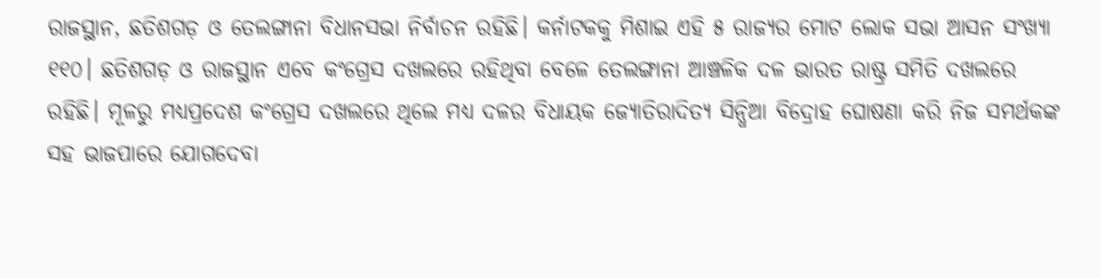ରାଜସ୍ଥାନ, ଛତିଶଗଡ଼ ଓ ତେଲଙ୍ଗାନା ବିଧାନସଭା ନିର୍ବାଚନ ରହିଛି। କର୍ନାଟକକୁ ମିଶାଇ ଏହି ୫ ରାଜ୍ୟର ମୋଟ ଲୋକ ସଭା ଆସନ ସଂଖ୍ୟା ୧୧୦। ଛତିଶଗଡ଼ ଓ ରାଜସ୍ଥାନ ଏବେ କଂଗ୍ରେସ ଦଖଲରେ ରହିଥିବା ବେଳେ ତେଲଙ୍ଗାନା ଆଞ୍ଚଳିକ ଦଳ ଭାରତ ରାଷ୍ଟ୍ର ସମିତି ଦଖଲରେ ରହିଛି। ମୂଳରୁ ମଧ୍ୟପ୍ରଦେଶ କଂଗ୍ରେସ ଦଖଲରେ ଥିଲେ ମଧ୍ୟ ଦଳର ବିଧାୟକ ଜ୍ୟୋତିରାଦିତ୍ୟ ସିନ୍ଧିଆ ବିଦ୍ରୋହ ଘୋଷଣା କରି ନିଜ ସମର୍ଥକଙ୍କ ସହ ଭାଜପାରେ ଯୋଗଦେବା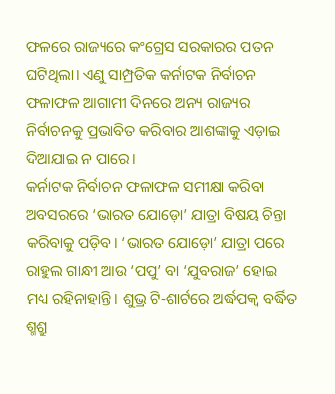ଫଳରେ ରାଜ୍ୟରେ କଂଗ୍ରେସ ସରକାରର ପତନ ଘଟିଥିଲା। ଏଣୁ ସାମ୍ପ୍ରତିକ କର୍ନାଟକ ନିର୍ବାଚନ ଫଳାଫଳ ଆଗାମୀ ଦିନରେ ଅନ୍ୟ ରାଜ୍ୟର ନିର୍ବାଚନକୁ ପ୍ରଭାବିତ କରିବାର ଆଶଙ୍କାକୁ ଏଡ଼ାଇ ଦିଆଯାଇ ନ ପାରେ।
କର୍ନାଟକ ନିର୍ବାଚନ ଫଳାଫଳ ସମୀକ୍ଷା କରିବା ଅବସରରେ ‘ଭାରତ ଯୋଡ଼ୋ’ ଯାତ୍ରା ବିଷୟ ଚିନ୍ତା କରିବାକୁ ପଡ଼ିବ। ‘ଭାରତ ଯୋଡ଼ୋ’ ଯାତ୍ରା ପରେ ରାହୁଲ ଗାନ୍ଧୀ ଆଉ ‘ପପୁ’ ବା ‘ଯୁବରାଜ’ ହୋଇ ମଧ୍ୟ ରହିନାହାନ୍ତି। ଶୁଭ୍ର ଟି-ଶାର୍ଟରେ ଅର୍ଦ୍ଧପକ୍ୱ ବର୍ଦ୍ଧିତ ଶ୍ମଶ୍ରୁ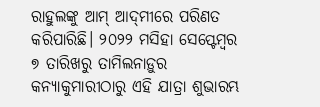ରାହୁଲଙ୍କୁ ଆମ୍‌ ଆଦ୍‌ମୀରେ ପରିଣତ କରିପାରିଛି। ୨୦୨୨ ମସିହା ସେପ୍ଟେମ୍ବର ୭ ତାରିଖରୁ ତାମିଲନାଡ଼ୁର କନ୍ୟାକୁମାରୀଠାରୁ ଏହି ଯାତ୍ରା ଶୁଭାରମ୍ଭ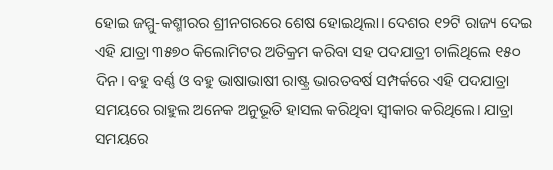ହୋଇ ଜମ୍ମୁ-କଶ୍ମୀରର ଶ୍ରୀନଗରରେ ଶେଷ ହୋଇଥିଲା। ଦେଶର ୧୨ଟି ରାଜ୍ୟ ଦେଇ ଏହି ଯାତ୍ରା ୩୫୭୦ କିଲୋମିଟର ଅତିକ୍ରମ କରିବା ସହ ପଦଯାତ୍ରୀ ଚାଲିଥିଲେ ୧୫୦ ଦିନ। ବହୁ ବର୍ଣ୍ଣ ଓ ବହୁ ଭାଷାଭାଷୀ ରାଷ୍ଟ୍ର ଭାରତବର୍ଷ ସମ୍ପର୍କରେ ଏହି ପଦଯାତ୍ରା ସମୟରେ ରାହୁଲ ଅନେକ ଅନୁଭୂତି ହାସଲ କରିଥିବା ସ୍ବୀକାର କରିଥିଲେ। ଯାତ୍ରା ସମୟରେ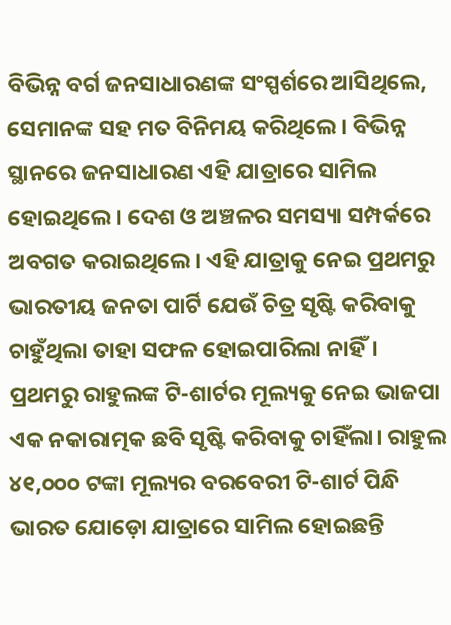ବିଭିନ୍ନ ବର୍ଗ ଜନସାଧାରଣଙ୍କ ସଂସ୍ପର୍ଶରେ ଆସିଥିଲେ, ସେମାନଙ୍କ ସହ ମତ ବିନିମୟ କରିଥିଲେ। ବିଭିନ୍ନ ସ୍ଥାନରେ ଜନସାଧାରଣ ଏହି ଯାତ୍ରାରେ ସାମିଲ ହୋଇଥିଲେ। ଦେଶ ଓ ଅଞ୍ଚଳର ସମସ୍ୟା ସମ୍ପର୍କରେ ଅବଗତ କରାଇଥିଲେ। ଏହି ଯାତ୍ରାକୁ ନେଇ ପ୍ରଥମରୁ ଭାରତୀୟ ଜନତା ପାର୍ଟି ଯେଉଁ ଚିତ୍ର ସୃଷ୍ଟି କରିବାକୁ ଚାହୁଁଥିଲା ତାହା ସଫଳ ହୋଇପାରିଲା ନାହିଁ। ପ୍ରଥମରୁ ରାହୁଲଙ୍କ ଟି-ଶାର୍ଟର ମୂଲ୍ୟକୁ ନେଇ ଭାଜପା ଏକ ନକାରାତ୍ମକ ଛବି ସୃଷ୍ଟି କରିବାକୁ ଚାହିଁଲା। ରାହୁଲ ୪୧,୦୦୦ ଟଙ୍କା ମୂଲ୍ୟର ବରବେରୀ ଟି-ଶାର୍ଟ ପିନ୍ଧି ଭାରତ ଯୋଡ଼ୋ ଯାତ୍ରାରେ ସାମିଲ ହୋଇଛନ୍ତି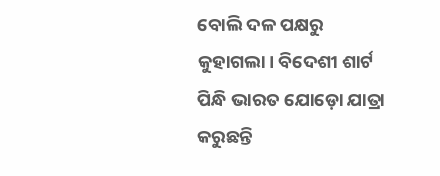ବୋଲି ଦଳ ପକ୍ଷରୁ କୁହାଗଲା। ବିଦେଶୀ ଶାର୍ଟ ପିନ୍ଧି ଭାରତ ଯୋଡ଼ୋ ଯାତ୍ରା କରୁଛନ୍ତି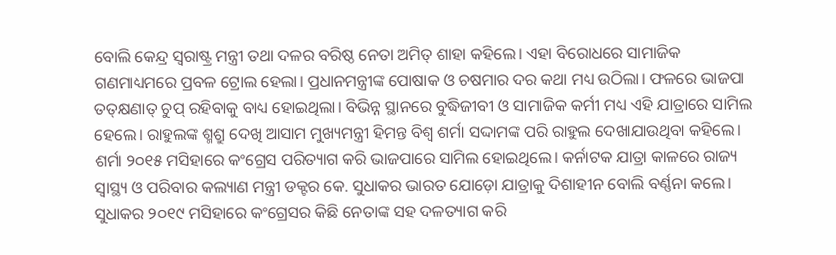ବୋଲି କେନ୍ଦ୍ର ସ୍ବରାଷ୍ଟ୍ର ମନ୍ତ୍ରୀ ତଥା ଦଳର ବରିଷ୍ଠ ନେତା ଅମିତ୍‌ ଶାହା କହିଲେ। ଏହା ବିରୋଧରେ ସାମାଜିକ ଗଣମାଧ୍ୟମରେ ପ୍ରବଳ ଟ୍ରୋଲ ହେଲା। ପ୍ରଧାନମନ୍ତ୍ରୀଙ୍କ ପୋଷାକ ଓ ଚଷମାର ଦର କଥା ମଧ୍ୟ ଉଠିଲା। ଫଳରେ ଭାଜପା ତତ୍‌କ୍ଷଣାତ୍‌ ଚୁପ୍‌ ରହିବାକୁ ବାଧ୍ୟ ହୋଇଥିଲା। ବିଭିନ୍ନ ସ୍ଥାନରେ ବୁଦ୍ଧିଜୀବୀ ଓ ସାମାଜିକ କର୍ମୀ ମଧ୍ୟ ଏହି ଯାତ୍ରାରେ ସାମିଲ ହେଲେ। ରାହୁଲଙ୍କ ଶ୍ମଶ୍ରୁ ଦେଖି ଆସାମ ମୁଖ୍ୟମନ୍ତ୍ରୀ ହିମନ୍ତ ବିଶ୍ୱ ଶର୍ମା ସଦ୍ଦାମଙ୍କ ପରି ରାହୁଲ ଦେଖାଯାଉଥିବା କହିଲେ। ଶର୍ମା ୨୦୧୫ ମସିହାରେ କଂଗ୍ରେସ ପରିତ୍ୟାଗ କରି ଭାଜପାରେ ସାମିଲ ହୋଇଥିଲେ। କର୍ନାଟକ ଯାତ୍ରା କାଳରେ ରାଜ୍ୟ ସ୍ବାସ୍ଥ୍ୟ ଓ ପରିବାର କଲ୍ୟାଣ ମନ୍ତ୍ରୀ ଡକ୍ଟର କେ. ସୁଧାକର ଭାରତ ଯୋଡ଼ୋ ଯାତ୍ରାକୁ ଦିଶାହୀନ ବୋଲି ବର୍ଣ୍ଣନା କଲେ। ସୁଧାକର ୨୦୧୯ ମସିହାରେ କଂଗ୍ରେସର କିଛି ନେତାଙ୍କ ସହ ଦଳତ୍ୟାଗ କରି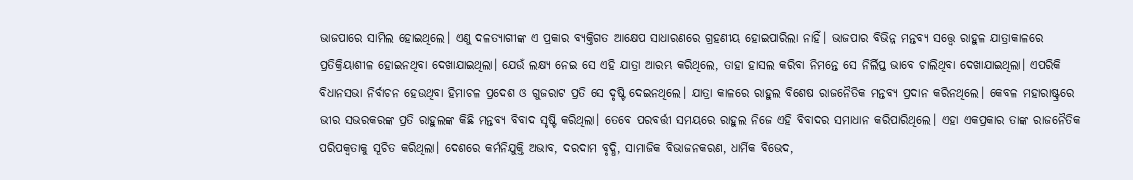ଭାଜପାରେ ସାମିଲ ହୋଇଥିଲେ। ଏଣୁ ଦଳତ୍ୟାଗୀଙ୍କ ଏ ପ୍ରକାର ବ୍ୟକ୍ତିଗତ ଆକ୍ଷେପ ସାଧାରଣରେ ଗ୍ରହଣୀୟ ହୋଇପାରିଲା ନାହିଁ। ଭାଜପାର ବିଭିନ୍ନ ମନ୍ତବ୍ୟ ସତ୍ତ୍ୱେ ରାହୁଳ ଯାତ୍ରାକାଳରେ ପ୍ରତିକ୍ରିୟାଶୀଳ ହୋଇନଥିବା ଦେଖାଯାଇଥିଲା। ଯେଉଁ ଲକ୍ଷ୍ୟ ନେଇ ସେ ଏହି ଯାତ୍ରା ଆରମ୍ଭ କରିଥିଲେ, ତାହା ହାସଲ କରିବା ନିମନ୍ତେ ସେ ନିର୍ଲିପ୍ତ ଭାବେ ଚାଲିଥିବା ଦେଖାଯାଇଥିଲା। ଏପରିକି ବିଧାନସଭା ନିର୍ବାଚନ ହେଉଥିବା ହିମାଚଳ ପ୍ରଦେଶ ଓ ଗୁଜରାଟ ପ୍ରତି ସେ ଦୃଷ୍ଟି ଦେଇନଥିଲେ। ଯାତ୍ରା କାଳରେ ରାହୁଲ ବିଶେଷ ରାଜନୈତିକ ମନ୍ତବ୍ୟ ପ୍ରଦାନ କରିନଥିଲେ। କେବଳ ମହାରାଷ୍ଟ୍ରରେ ଭୀର ସଭରକରଙ୍କ ପ୍ରତି ରାହୁଲଙ୍କ କିଛି ମନ୍ତବ୍ୟ ବିବାଦ ସୃଷ୍ଟି କରିଥିଲା। ତେବେ ପରବର୍ତ୍ତୀ ସମୟରେ ରାହୁଲ ନିଜେ ଏହି ବିବାଦର ସମାଧାନ କରିପାରିଥିଲେ। ଏହା ଏକପ୍ରକାର ତାଙ୍କ ରାଜନୈତିକ ପରିପକ୍ୱତାକୁ ସୂଚିତ କରିଥିଲା। ଦେଶରେ କର୍ମନିଯୁକ୍ତି ଅଭାବ, ଦରଦାମ ବୃଦ୍ଧି, ସାମାଜିକ ବିଭାଜନକରଣ, ଧାର୍ମିକ ବିଭେଦ,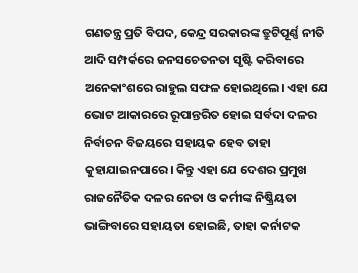ଗଣତନ୍ତ୍ର ପ୍ରତି ବିପଦ, କେନ୍ଦ୍ର ସରକାରଙ୍କ ତ୍ରୁଟିପୂର୍ଣ୍ଣ ନୀତି ଆଦି ସମ୍ପର୍କରେ ଜନସଚେତନତା ସୃଷ୍ଟି କରିବାରେ ଅନେକାଂଶରେ ରାହୁଲ ସଫଳ ହୋଇଥିଲେ। ଏହା ଯେ ଭୋଟ ଆକାରରେ ରୂପାନ୍ତରିତ ହୋଇ ସର୍ବଦା ଦଳର ନିର୍ବାଚନ ବିଜୟରେ ସହାୟକ ହେବ ତାହା କୁହାଯାଇନପାରେ। କିନ୍ତୁ ଏହା ଯେ ଦେଶର ପ୍ରମୁଖ ରାଜନୈତିକ ଦଳର ନେତା ଓ କର୍ମୀଙ୍କ ନିଷ୍କ୍ରିୟତା ଭାଙ୍ଗିବାରେ ସହାୟତା ହୋଇଛି, ତାହା କର୍ନାଟକ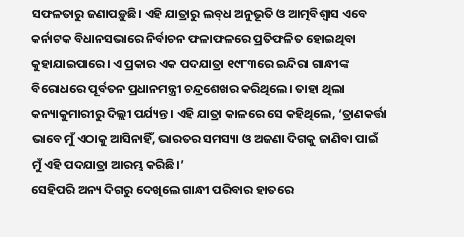ସଫଳତାରୁ ଜଣାପଡ଼ୁଛି। ଏହି ଯାତ୍ରାରୁ ଲବ୍‌ଧ ଅନୁଭୂତି ଓ ଆତ୍ମବିଶ୍ୱାସ ଏବେ କର୍ନାଟକ ବିଧାନସଭାରେ ନିର୍ବାଚନ ଫଳାଫଳରେ ପ୍ରତିଫଳିତ ହୋଇଥିବା କୁହାଯାଇପାରେ। ଏ ପ୍ରକାର ଏକ ପଦଯାତ୍ରା ୧୯୮୩ରେ ଇନ୍ଦିରା ଗାନ୍ଧୀଙ୍କ ବିରୋଧରେ ପୂର୍ବତନ ପ୍ରଧାନମନ୍ତ୍ରୀ ଚନ୍ଦ୍ରଶେଖର କରିଥିଲେ। ତାହା ଥିଲା କନ୍ୟାକୁମାରୀରୁ ଦିଲ୍ଲୀ ପର୍ଯ୍ୟନ୍ତ। ଏହି ଯାତ୍ରା କାଳରେ ସେ କହିଥିଲେ, ‘ତ୍ରାଣକର୍ତ୍ତା ଭାବେ ମୁଁ ଏଠାକୁ ଆସିନାହିଁ, ଭାରତର ସମସ୍ୟା ଓ ଅଜଣା ଦିଗକୁ ଜାଣିବା ପାଇଁ ମୁଁ ଏହି ପଦଯାତ୍ରା ଆରମ୍ଭ କରିଛି।’
ସେହିପରି ଅନ୍ୟ ଦିଗରୁ ଦେଖିଲେ ଗାନ୍ଧୀ ପରିବାର ହାତରେ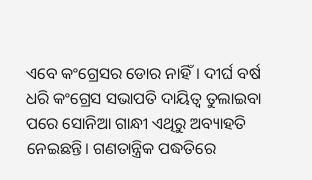ଏବେ କଂଗ୍ରେସର ଡୋର ନାହିଁ। ଦୀର୍ଘ ବର୍ଷ ଧରି କଂଗ୍ରେସ ସଭାପତି ଦାୟିତ୍ୱ ତୁଲାଇବା ପରେ ସୋନିଆ ଗାନ୍ଧୀ ଏଥିରୁ ଅବ୍ୟାହତି ନେଇଛନ୍ତି। ଗଣତାନ୍ତ୍ରିକ ପଦ୍ଧତିରେ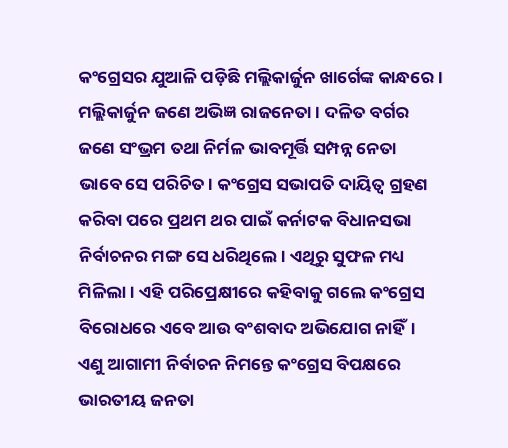କଂଗ୍ରେସର ଯୁଆଳି ପଡ଼ିଛି ମଲ୍ଲିକାର୍ଜୁନ ଖାର୍ଗେଙ୍କ କାନ୍ଧରେ। ମଲ୍ଲିକାର୍ଜୁନ ଜଣେ ଅଭିଜ୍ଞ ରାଜନେତା। ଦଳିତ ବର୍ଗର ଜଣେ ସଂଭ୍ରମ ତଥା ନିର୍ମଳ ଭାବମୂର୍ତ୍ତି ସମ୍ପନ୍ନ ନେତା ଭାବେ ସେ ପରିଚିତ। କଂଗ୍ରେସ ସଭାପତି ଦାୟିତ୍ୱ ଗ୍ରହଣ କରିବା ପରେ ପ୍ରଥମ ଥର ପାଇଁ କର୍ନାଟକ ବିଧାନସଭା ନିର୍ବାଚନର ମଙ୍ଗ ସେ ଧରିଥିଲେ। ଏଥିରୁ ସୁଫଳ ମଧ୍ୟ ମିଳିଲା। ଏହି ପରିପ୍ରେକ୍ଷୀରେ କହିବାକୁ ଗଲେ କଂଗ୍ରେସ ବିରୋଧରେ ଏବେ ଆଉ ବଂଶବାଦ ଅଭିଯୋଗ ନାହିଁ। ଏଣୁ ଆଗାମୀ ନିର୍ବାଚନ ନିମନ୍ତେ କଂଗ୍ରେସ ବିପକ୍ଷରେ ଭାରତୀୟ ଜନତା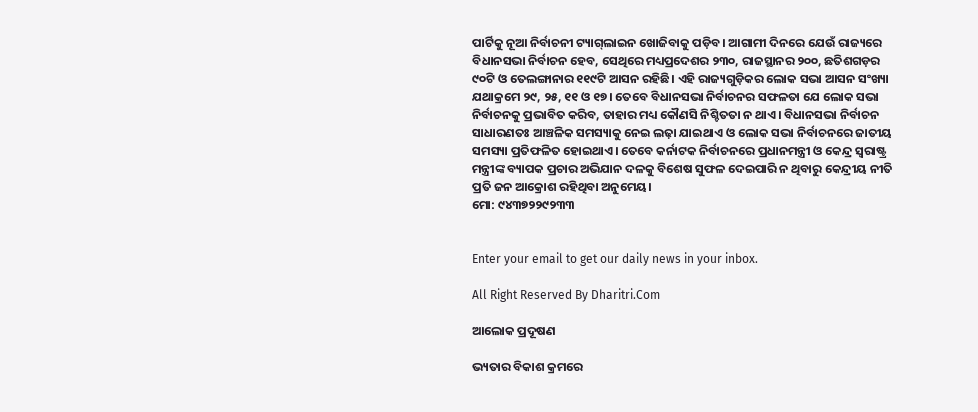ପାର୍ଟିକୁ ନୂଆ ନିର୍ବାଚନୀ ଟ୍ୟାଗ୍‌ଲାଇନ ଖୋଜିବାକୁ ପଡ଼ିବ। ଆଗାମୀ ଦିନରେ ଯେଉଁ ରାଜ୍ୟରେ ବିଧାନସଭା ନିର୍ବାଚନ ହେବ, ସେଥିରେ ମଧ୍ୟପ୍ରଦେଶର ୨୩୦, ରାଜସ୍ଥାନର ୨୦୦, ଛତିଶଗଡ଼ର ୯୦ଟି ଓ ତେଲଙ୍ଗାନାର ୧୧୯ଟି ଆସନ ରହିଛି। ଏହି ରାଜ୍ୟଗୁଡ଼ିକର ଲୋକ ସଭା ଆସନ ସଂଖ୍ୟା ଯଥାକ୍ରମେ ୨୯, ୨୫, ୧୧ ଓ ୧୭। ତେବେ ବିଧାନସଭା ନିର୍ବାଚନର ସଫଳତା ଯେ ଲୋକ ସଭା ନିର୍ବାଚନକୁ ପ୍ରଭାବିତ କରିବ, ତାହାର ମଧ୍ୟ କୌଣସି ନିଶ୍ଚିତତା ନ ଥାଏ। ବିଧାନସଭା ନିର୍ବାଚନ ସାଧାରଣତଃ ଆଞ୍ଚଳିକ ସମସ୍ୟାକୁ ନେଇ ଲଢ଼ା ଯାଇଥାଏ ଓ ଲୋକ ସଭା ନିର୍ବାଚନରେ ଜାତୀୟ ସମସ୍ୟା ପ୍ରତିଫଳିତ ହୋଇଥାଏ। ତେବେ କର୍ନାଟକ ନିର୍ବାଚନରେ ପ୍ରଧାନମନ୍ତ୍ରୀ ଓ କେନ୍ଦ୍ର ସ୍ବରାଷ୍ଟ୍ର ମନ୍ତ୍ରୀଙ୍କ ବ୍ୟାପକ ପ୍ରଚାର ଅଭିଯାନ ଦଳକୁ ବିଶେଷ ସୁଫଳ ଦେଇପାରି ନ ଥିବାରୁ କେନ୍ଦ୍ରୀୟ ନୀତି ପ୍ରତି ଜନ ଆକ୍ରୋଶ ରହିଥିବା ଅନୁମେୟ।
ମୋ: ୯୪୩୭୨୨୯୨୩୩


Enter your email to get our daily news in your inbox.

All Right Reserved By Dharitri.Com

ଆଲୋକ ପ୍ରଦୂଷଣ

ଭ୍ୟତାର ବିକାଶ କ୍ରମରେ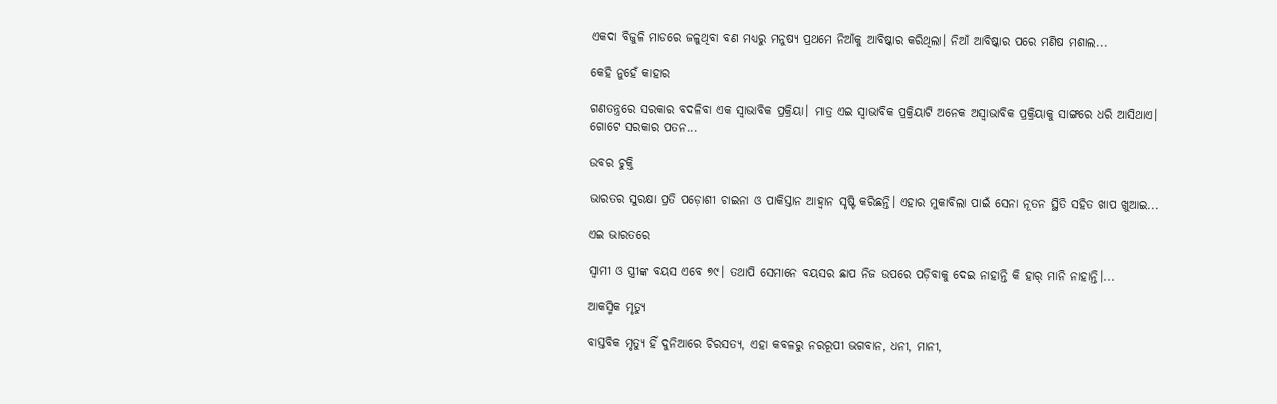ଏକଦା ବିଜୁଳି ମାଡରେ ଜଳୁଥିବା ବଣ ମଧ୍ୟରୁ ମନୁଷ୍ୟ ପ୍ରଥମେ ନିଆଁକୁ ଆବିଷ୍କାର କରିଥିଲା। ନିଆଁ ଆବିଷ୍କାର ପରେ ମଣିଷ ମଶାଲ...

କେହି ନୁହେଁ କାହାର

ଗଣତନ୍ତ୍ରରେ ସରକାର ବଦଳିବା ଏକ ସ୍ବାଭାବିକ ପ୍ରକ୍ରିୟା। ମାତ୍ର ଏଇ ସ୍ବାଭାବିକ ପ୍ରକ୍ରିୟାଟି ଅନେକ ଅସ୍ବାଭାବିକ ପ୍ରକ୍ରିୟାକୁ ସାଙ୍ଗରେ ଧରି ଆସିଥାଏ। ଗୋଟେ ସରକାର ପତନ...

ଉବର ଚୁକ୍ତି

ଭାରତର ସୁରକ୍ଷା ପ୍ରତି ପଡ଼ୋଶୀ ଚାଇନା ଓ ପାକିସ୍ତାନ ଆହ୍ବାନ ସୃଷ୍ଟି କରିଛନ୍ତି। ଏହାର ମୁକାବିଲା ପାଇଁ ସେନା ନୂତନ ସ୍ଥିତି ସହିତ ଖାପ ଖୁଆଇ...

ଏଇ ଭାରତରେ

ସ୍ବାମୀ ଓ ସ୍ତ୍ରୀଙ୍କ ବୟସ ଏବେ ୭୯। ତଥାପି ସେମାନେ ବୟସର ଛାପ ନିଜ ଉପରେ ପଡ଼ିବାକୁ ଦେଇ ନାହାନ୍ତି କି ହାର୍‌ ମାନି ନାହାନ୍ତି।...

ଆକସ୍ମିକ ମୃତ୍ୟୁ

ବାସ୍ତବିକ ମୃତ୍ୟୁ ହିଁ ଦୁନିଆରେ ଚିରସତ୍ୟ, ଏହା କବଳରୁ ନରରୂପୀ ଭଗବାନ, ଧନୀ, ମାନୀ,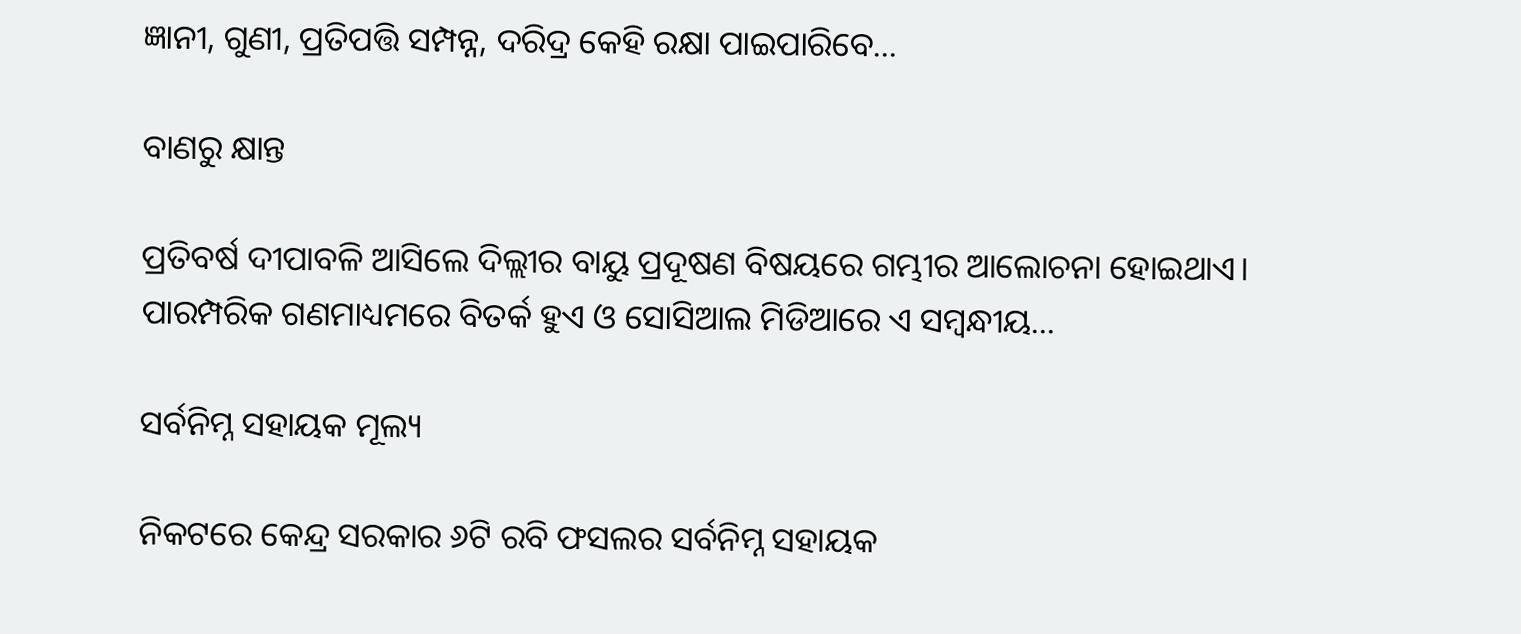ଜ୍ଞାନୀ, ଗୁଣୀ, ପ୍ରତିପତ୍ତି ସମ୍ପନ୍ନ, ଦରିଦ୍ର କେହି ରକ୍ଷା ପାଇପାରିବେ...

ବାଣରୁ କ୍ଷାନ୍ତ

ପ୍ରତିବର୍ଷ ଦୀପାବଳି ଆସିଲେ ଦିଲ୍ଲୀର ବାୟୁ ପ୍ରଦୂଷଣ ବିଷୟରେ ଗମ୍ଭୀର ଆଲୋଚନା ହୋଇଥାଏ। ପାରମ୍ପରିକ ଗଣମାଧ୍ୟମରେ ବିତର୍କ ହୁଏ ଓ ସୋସିଆଲ ମିଡିଆରେ ଏ ସମ୍ବନ୍ଧୀୟ...

ସର୍ବନିମ୍ନ ସହାୟକ ମୂଲ୍ୟ

ନିକଟରେ କେନ୍ଦ୍ର ସରକାର ୬ଟି ରବି ଫସଲର ସର୍ବନିମ୍ନ ସହାୟକ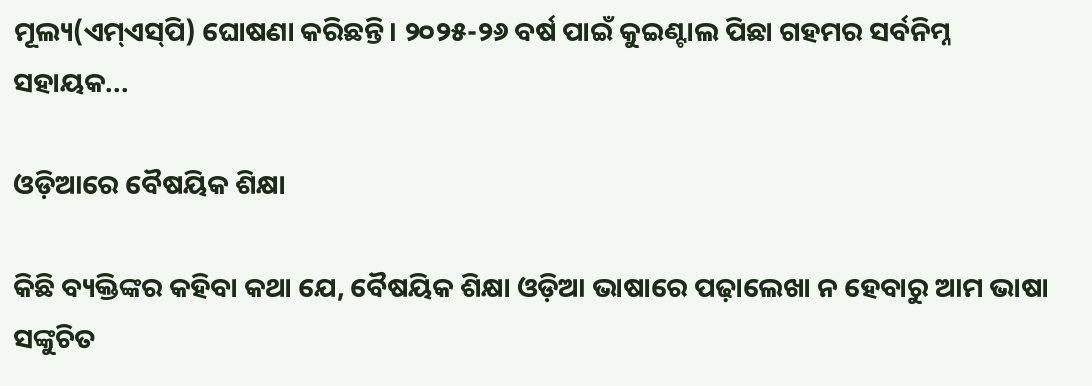ମୂଲ୍ୟ(ଏମ୍‌ଏସ୍‌ପି) ଘୋଷଣା କରିଛନ୍ତି। ୨୦୨୫-୨୬ ବର୍ଷ ପାଇଁ କୁଇଣ୍ଟାଲ ପିଛା ଗହମର ସର୍ବନିମ୍ନ ସହାୟକ...

ଓଡ଼ିଆରେ ବୈଷୟିକ ଶିକ୍ଷା

କିଛି ବ୍ୟକ୍ତିଙ୍କର କହିବା କଥା ଯେ, ବୈଷୟିକ ଶିକ୍ଷା ଓଡ଼ିଆ ଭାଷାରେ ପଢ଼ାଲେଖା ନ ହେବାରୁ ଆମ ଭାଷା ସଙ୍କୁଚିତ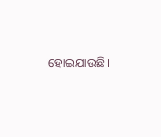ହୋଇଯାଉଛି।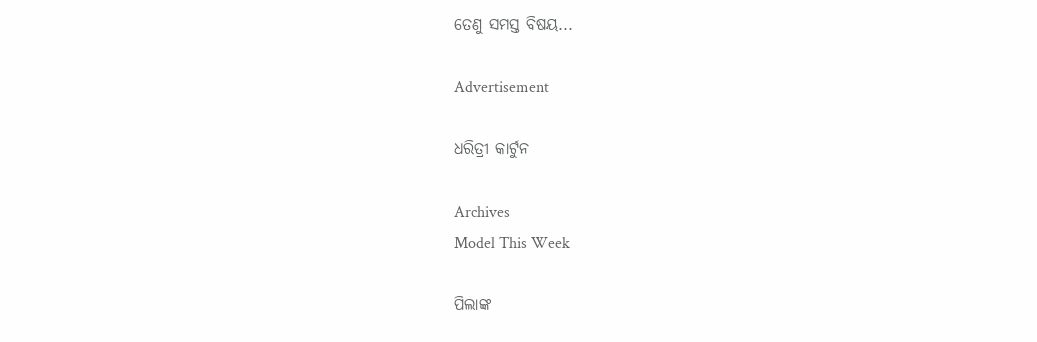ତେଣୁ ସମସ୍ତ ବିଷୟ...

Advertisement

ଧରିତ୍ରୀ କାର୍ଟୁନ

Archives
Model This Week

ପିଲାଙ୍କ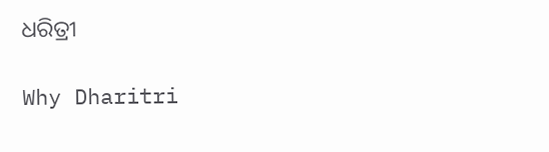ଧରିତ୍ରୀ

Why Dharitri